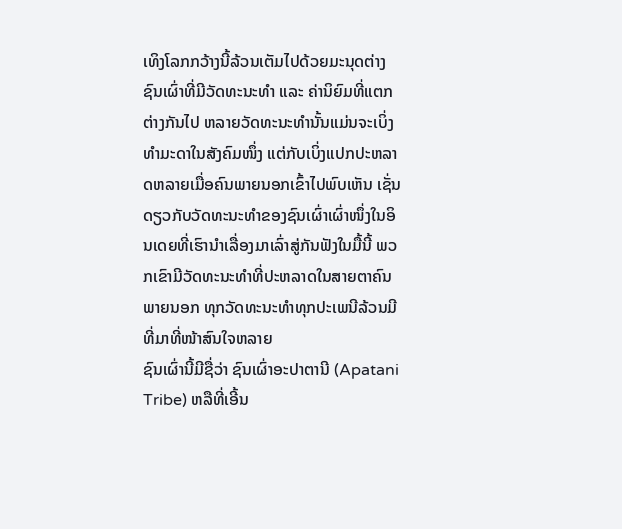ເທິງໂລກກວ້າງນີ້ລ້ວນເຕັມໄປດ້ວຍມະນຸດຕ່າງຊົນເຜົ່າທີ່ມີວັດທະນະທຳ ແລະ ຄ່ານິຍົມທີ່ແຕກຕ່າງກັນໄປ ຫລາຍວັດທະນະທຳນັ້ນແມ່ນຈະເບິ່ງທຳມະດາໃນສັງຄົມໜຶ່ງ ແຕ່ກັບເບິ່ງແປກປະຫລາດຫລາຍເມື່ອຄົນພາຍນອກເຂົ້າໄປພົບເຫັນ ເຊັ່ນດຽວກັບວັດທະນະທຳຂອງຊົນເຜົ່າເຜົ່າໜຶ່ງໃນອິນເດຍທີ່ເຮົານຳເລື່ອງມາເລົ່າສູ່ກັນຟັງໃນມື້ນີ້ ພວກເຂົາມີວັດທະນະທຳທີ່ປະຫລາດໃນສາຍຕາຄົນພາຍນອກ ທຸກວັດທະນະທຳທຸກປະເພນີລ້ວນມີທີ່ມາທີ່ໜ້າສົນໃຈຫລາຍ
ຊົນເຜົ່ານີ້ມີຊື່ວ່າ ຊົນເຜົ່າອະປາຕານີ (Apatani Tribe) ຫລືທີ່ເອີ້ນ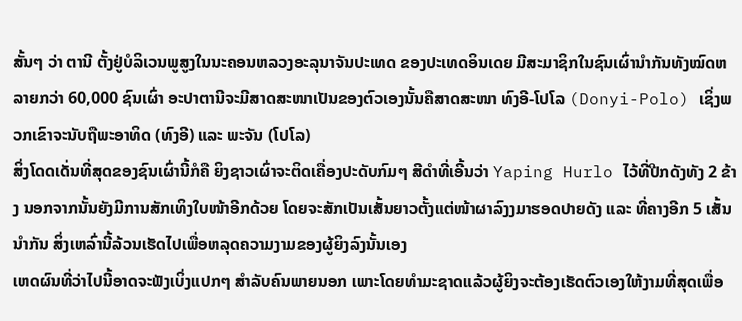ສັ້ນໆ ວ່າ ຕານີ ຕັ້ງຢູ່ບໍລິເວນພູສູງໃນນະຄອນຫລວງອະລຸນາຈັນປະເທດ ຂອງປະເທດອິນເດຍ ມີສະມາຊິກໃນຊົນເຜົ່ານຳກັນທັງໝົດຫລາຍກວ່າ 60,000 ຊົນເຜົ່າ ອະປາຕານີຈະມີສາດສະໜາເປັນຂອງຕົວເອງນັ້ນຄືສາດສະໜາ ທົງອີ-ໂປໂລ (Donyi-Polo) ເຊິ່ງພວກເຂົາຈະນັບຖືພະອາທິດ (ທົງອີ) ແລະ ພະຈັນ (ໂປໂລ)
ສິ່ງໂດດເດັ່ນທີ່ສຸດຂອງຊົນເຜົ່ານີ້ກໍຄື ຍິງຊາວເຜົ່າຈະຕິດເຄື່ອງປະດັບກົມໆ ສີດຳທີ່ເອີ້ນວ່າ Yaping Hurlo ໄວ້ທີ່ປີກດັງທັງ 2 ຂ້າງ ນອກຈາກນັ້ນຍັງມີການສັກເທິງໃບໜ້າອີກດ້ວຍ ໂດຍຈະສັກເປັນເສັ້ນຍາວຕັ້ງແຕ່ໜ້າຜາລົງງມາຮອດປາຍດັງ ແລະ ທີ່ຄາງອີກ 5 ເສັ້ນນຳກັນ ສິ່ງເຫລົ່ານີ້ລ້ວນເຮັດໄປເພື່ອຫລຸດຄວາມງາມຂອງຜູ້ຍິງລົງນັ້ນເອງ
ເຫດຜົນທີ່ວ່າໄປນີ້ອາດຈະຟັງເບິ່ງແປກໆ ສຳລັບຄົນພາຍນອກ ເພາະໂດຍທຳມະຊາດແລ້ວຜູ້ຍິງຈະຕ້ອງເຮັດຕົວເອງໃຫ້ງາມທີ່ສຸດເພື່ອ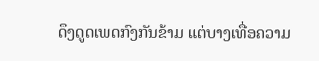ດຶງດູດເພດກົງກັນຂ້າມ ແຕ່ບາງເທື່ອຄວາມ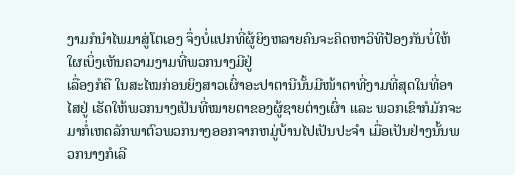ງາມກໍນຳໄພມາສູ່ໂຕເອງ ຈຶ່ງບໍ່ແປກທີ່ຜູ້ຍິງຫລາຍຄົນຈະຄິດຫາວິທີປ້ອງກັນບໍ່ໃຫ້ໃຜເບິ່ງເຫັນຄວາມງາມທີ່ພວກນາງມີຢູ່
ເລື່ອງກໍຄື ໃນສະໄໝກ່ອນຍິງສາວເຜົ່າອະປາຕານີນັ້ນມີໜ້າຕາທີ່ງາມທີ່ສຸດໃນທີ່ອາໄສຢູ່ ເຮັດໃຫ້ພວກນາງເປັນທີ່ໝາຍຕາຂອງຜູ້ຊາຍຕ່າງເຜົ່າ ແລະ ພວກເຂົາກໍມັກຈະມາກໍ່ເຫດລັກພາຕົວພວກນາງອອກຈາກຫມູ່ບ້ານໄປເປັນປະຈຳ ເມື່ອເປັນຢ່າງນັ້ນພວກນາງກໍເລີ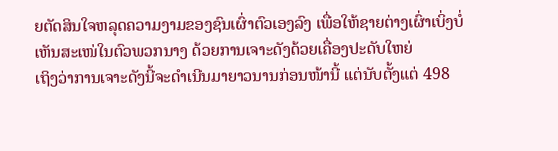ຍຕັດສິນໃຈຫລຸດຄວາມງາມຂອງຊົນເຜົ່າຕົວເອງລົງ ເພື່ອໃຫ້ຊາຍຕ່າງເຜົ່າເບິ່ງບໍ່ເຫັນສະເໜ່ໃນຕົວພວກນາງ ດ້ວຍການເຈາະດັງດ້ວຍເຄື່ອງປະດັບໃຫຍ່
ເຖິງວ່າການເຈາະດັງນີ້ຈະດຳເນີນມາຍາວນານກ່ອນໜ້ານີ້ ແຕ່ນັບຕັ້ງແຕ່ 498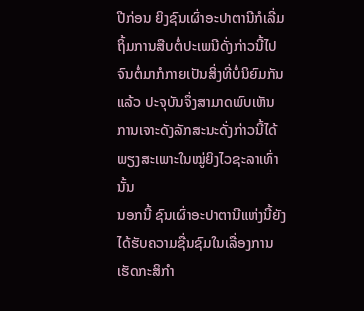ປີກ່ອນ ຍິງຊົນເຜົ່າອະປາຕານີກໍເລີ່ມຖິ້ມການສືບຕໍ່ປະເພນີດັ່ງກ່າວນີ້ໄປ ຈົນຕໍ່ມາກໍກາຍເປັນສິ່ງທີ່ບໍ່ນິຍົມກັນແລ້ວ ປະຈຸບັນຈຶ່ງສາມາດພົບເຫັນການເຈາະດັງລັກສະນະດັ່ງກ່າວນີ້ໄດ້ພຽງສະເພາະໃນໝູ່ຍິງໄວຊະລາເທົ່ານັ້ນ
ນອກນີ້ ຊົນເຜົ່າອະປາຕານີແຫ່ງນີ້ຍັງໄດ້ຮັບຄວາມຊື່ນຊົມໃນເລື່ອງການເຮັດກະສິກຳ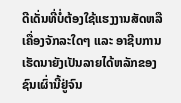ດີເດັ່ນທີ່ບໍ່ຕ້ອງໃຊ້ແຮງງານສັດຫລືເຄື່ອງຈັກລະໃດໆ ແລະ ອາຊີບການເຮັດນາຍັງເປັນລາຍໄດ້ຫລັກຂອງຊົນເຜົ່ານີ້ຢູ່ຈົນ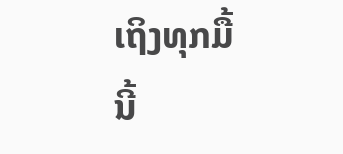ເຖິງທຸກມື້ນີ້